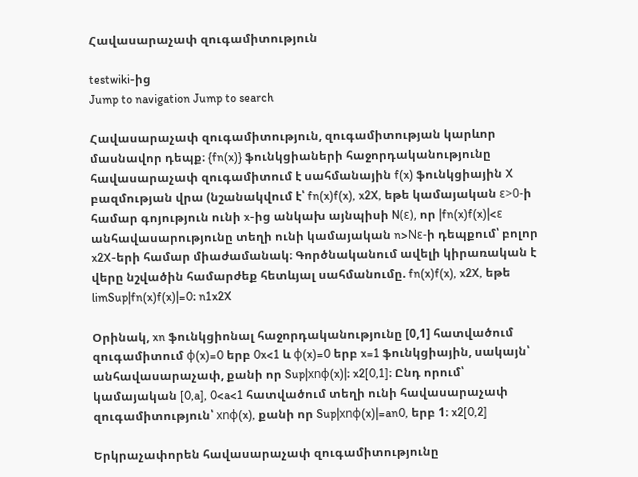Հավասարաչափ զուգամիտություն

testwiki-ից
Jump to navigation Jump to search

Հավասարաչափ զուգամիտություն, զուգամիտության կարևոր մասնավոր դեպք։ {fn(x)} ֆունկցիաների հաջորդականությունը հավասարաչափ զուգամիտում է սահմանային f(x) ֆունկցիային X բազմության վրա (նշանակվում է՝ fn(x)f(x), x2X, եթե կամայական ε>0-ի համար գոյություն ունի x-ից անկախ այնպիսի N(ε), որ |fn(x)f(x)|<ε անհավասարությունը տեղի ունի կամայական n>Nε-ի դեպքում՝ բոլոր x2X-երի համար միաժամանակ։ Գործնականում ավելի կիրառական է վերը նշվածին համարժեք հետևյալ սահմանումը. fn(x)f(x), x2X, եթե limSup|fn(x)f(x)|=0։ n1x2X

Օրինակ, xn ֆունկցիոնալ հաջորդականությունը [0,1] հատվածում զուգամիտում φ(x)=0 երբ 0x<1 և φ(x)=0 երբ x=1 ֆունկցիային, սակայն՝ անհավասարաչափ, քանի որ Sup|xnφ(x)|։ x2[0,1]։ Ընդ որում՝ կամայական [0,a], 0<a<1 հատվածում տեղի ունի հավասարաչափ զուգամիտություն՝ xnφ(x), քանի որ Sup|xnφ(x)|=an0, երբ 1։ x2[0,2]

Երկրաչափորեն հավասարաչափ զուգամիտությունը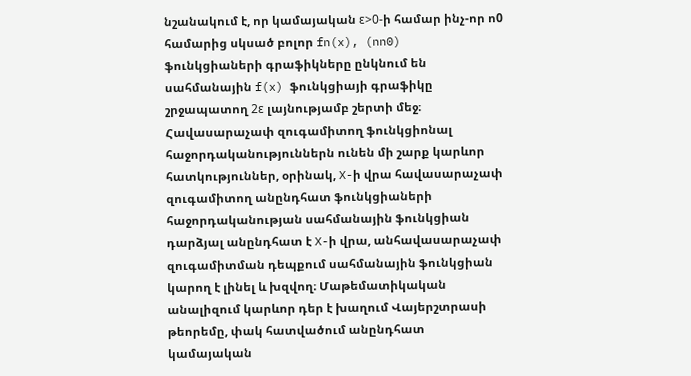նշանակում է, որ կամայական ε>0-ի համար ինչ-որ ո0 համարից սկսած բոլոր fn(x), (nn0) ֆունկցիաների գրաֆիկները ընկնում են սահմանային f(x) ֆունկցիայի գրաֆիկը շրջապատող 2ε լայնությամբ շերտի մեջ։ Հավասարաչափ զուգամիտող ֆունկցիոնալ հաջորդականություններն ունեն մի շարք կարևոր հատկություններ, օրինակ, X-ի վրա հավասարաչափ զուգամիտող անընդհատ ֆունկցիաների հաջորդականության սահմանային ֆունկցիան դարձյալ անընդհատ է X-ի վրա, անհավասարաչափ զուգամիտման դեպքում սահմանային ֆունկցիան կարող է լինել և խզվող։ Մաթեմատիկական անալիզում կարևոր դեր է խաղում Վայերշտրասի թեորեմը, փակ հատվածում անընդհատ կամայական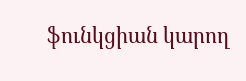ֆունկցիան կարող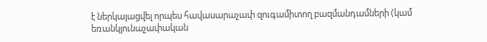է ներկայացվել որպես հավասարաչափ զուգամիտող բազմանդամների (կամ եռանկյունաչափական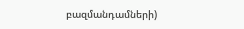բազմանդամների)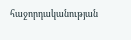հաջորդականության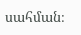սահման։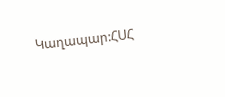Կաղապար:ՀՍՀ